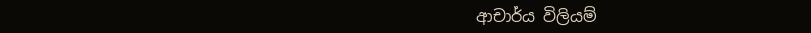ආචාර්ය විලියම්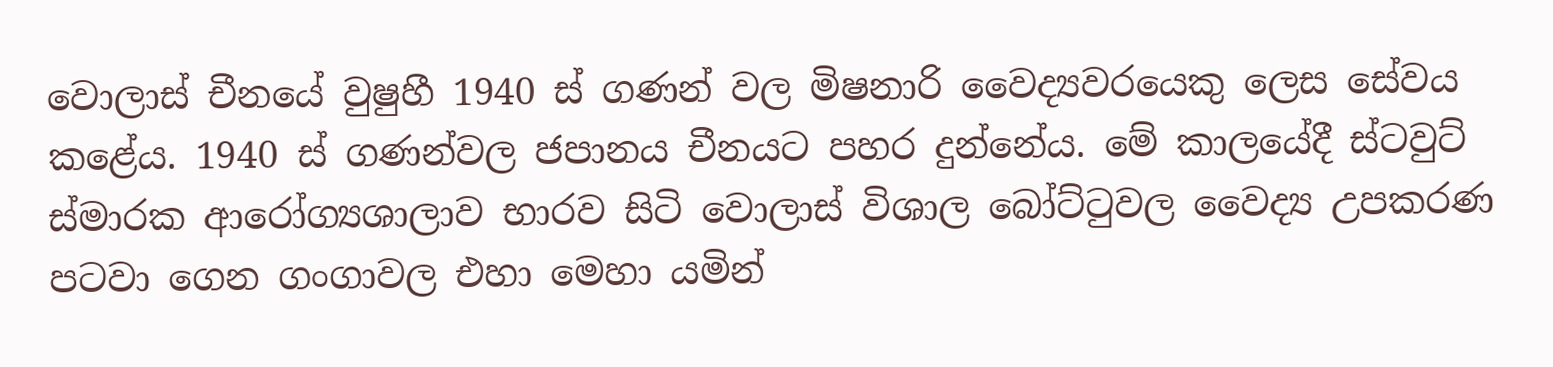වොලාස් චීනයේ වුෂුහී 1940 ස් ගණන් වල මිෂනාරි වෛද්‍යවරයෙකු ලෙස සේවය කළේය. 1940 ස් ගණන්වල ජපානය චීනයට පහර දුන්නේය. මේ කාලයේදී ස්ටවුට් ස්මාරක ආරෝග්‍යශාලාව භාරව සිටි වොලාස් විශාල බෝට්ටුවල වෛද්‍ය උපකරණ පටවා ගෙන ගංගාවල එහා මෙහා යමින්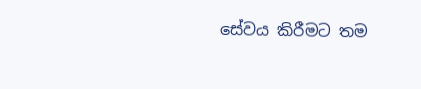සේවය කිරීමට තම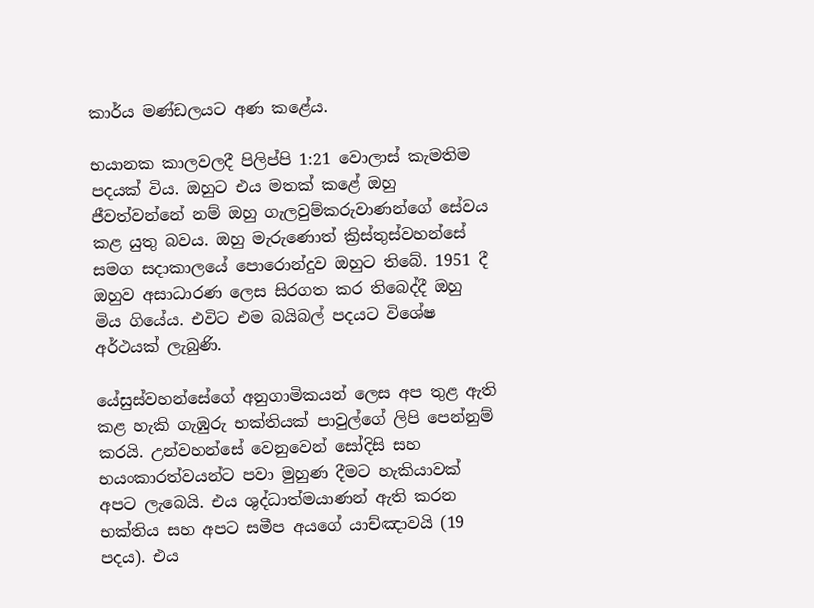කාර්ය මණ්ඩලයට අණ කළේය.

භයානක කාලවලදී පිලිප්පි 1:21 වොලාස් කැමතිම පදයක් විය. ඔහුට එය මතක් කළේ ඔහු ජීවත්වන්නේ නම් ඔහු ගැලවුම්කරුවාණන්ගේ සේවය කළ යුතු බවය. ඔහු මැරුණොත් ක්‍රිස්තුස්වහන්සේ සමග සදාකාලයේ පොරොන්දුව ඔහුට තිබේ. 1951 දී ඔහුව අසාධාරණ ලෙස සිරගත කර තිබෙද්දී ඔහු මිය ගියේය. එවිට එම බයිබල් පදයට විශේෂ අර්ථයක් ලැබුණි.

යේසුස්වහන්සේගේ අනුගාමිකයන් ලෙස අප තුළ ඇති කළ හැකි ගැඹුරු භක්තියක් පාවුල්ගේ ලිපි පෙන්නුම් කරයි. උන්වහන්සේ වෙනුවෙන් සෝදිසි සහ භයංකාරත්වයන්ට පවා මුහුණ දීමට හැකියාවක් අපට ලැබෙයි. එය ශුද්ධාත්මයාණන් ඇති කරන භක්තිය සහ අපට සමීප අයගේ යාච්ඤාවයි (19 පදය). එය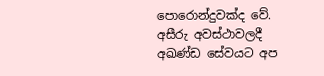පොරොන්දුවක්ද වේ. අසීරු අවස්ථාවලදී අඛණ්ඩ සේවයට අප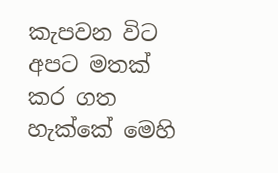කැපවන විට අපට මතක් කර ගත හැක්කේ මෙහි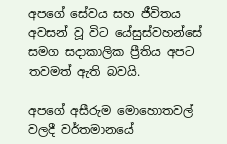අපගේ සේවය සහ ජීවිතය අවසන් වූ විට යේසුස්වහන්සේ සමග සදාකාලික ප්‍රීතිය අපට තවමත් ඇති බවයි.

අපගේ අසීරුම මොහොතවල් වලදී වර්තමානයේ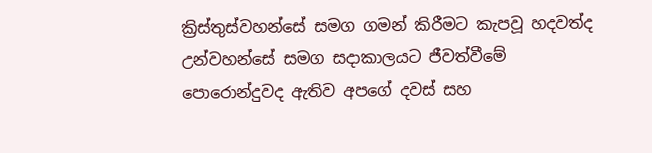ක්‍රිස්තුස්වහන්සේ සමග ගමන් කිරීමට කැපවූ හදවත්ද උන්වහන්සේ සමග සදාකාලයට ජීවත්වීමේ පොරොන්දුවද ඇතිව අපගේ දවස් සහ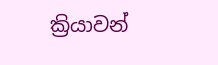ක්‍රියාවන්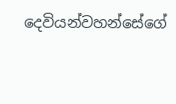දෙවියන්වහන්සේගේ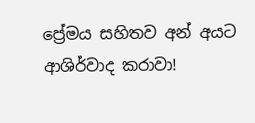ප්‍රේමය සහිතව අන් අයට ආශිර්වාද කරාවා!